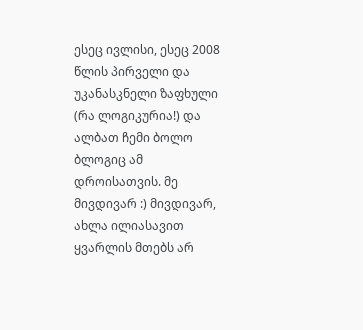ესეც ივლისი, ესეც 2008 წლის პირველი და უკანასკნელი ზაფხული (რა ლოგიკურია!) და ალბათ ჩემი ბოლო ბლოგიც ამ დროისათვის. მე მივდივარ :) მივდივარ, ახლა ილიასავით ყვარლის მთებს არ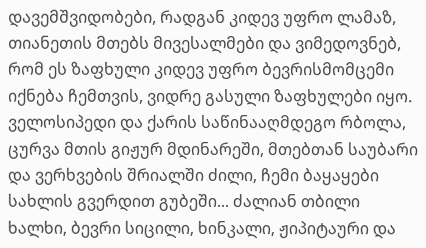დავემშვიდობები, რადგან კიდევ უფრო ლამაზ, თიანეთის მთებს მივესალმები და ვიმედოვნებ, რომ ეს ზაფხული კიდევ უფრო ბევრისმომცემი იქნება ჩემთვის, ვიდრე გასული ზაფხულები იყო.
ველოსიპედი და ქარის საწინააღმდეგო რბოლა, ცურვა მთის გიჟურ მდინარეში, მთებთან საუბარი და ვერხვების შრიალში ძილი, ჩემი ბაყაყები სახლის გვერდით გუბეში... ძალიან თბილი ხალხი, ბევრი სიცილი, ხინკალი, ჟიპიტაური და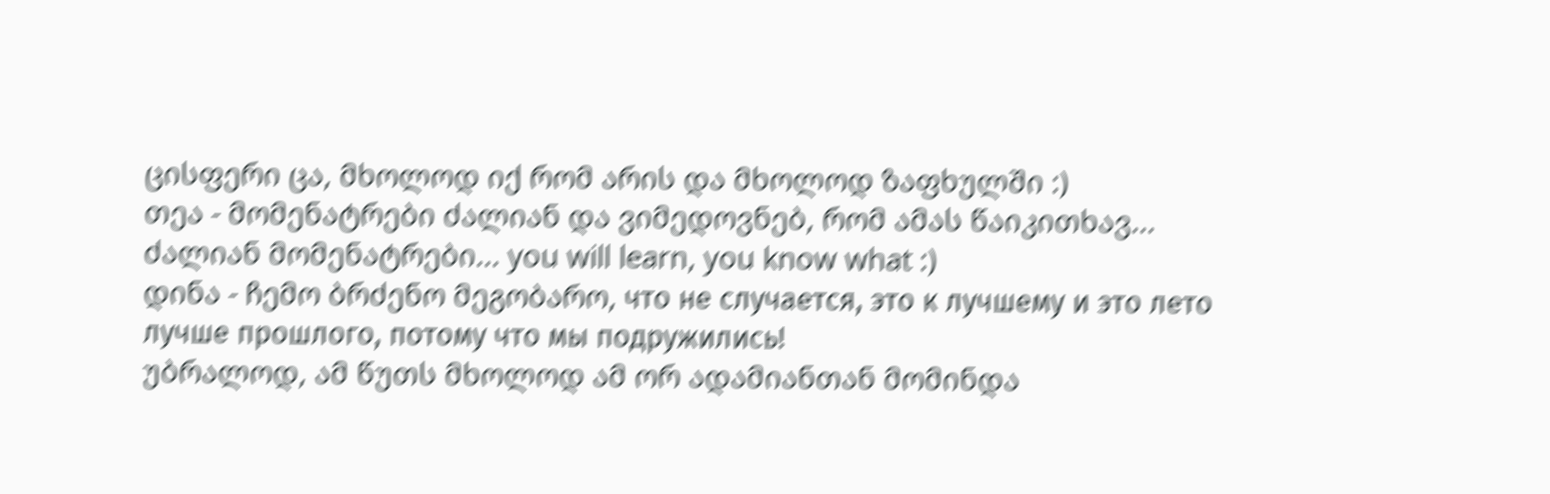ცისფერი ცა, მხოლოდ იქ რომ არის და მხოლოდ ზაფხულში :)
თეა - მომენატრები ძალიან და ვიმედოვნებ, რომ ამას წაიკითხავ... ძალიან მომენატრები... you will learn, you know what :)
დინა - ჩემო ბრძენო მეგობარო, что не случается, это к лучшему и это лето лучше прошлого, потому что мы подружились!
უბრალოდ, ამ წუთს მხოლოდ ამ ორ ადამიანთან მომინდა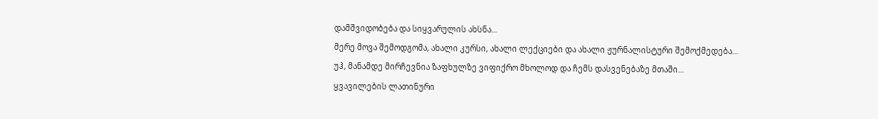დამშვიდობება და სიყვარულის ახსნა...
მერე მოვა შემოდგომა, ახალი კურსი, ახალი ლექციები და ახალი ჟურნალისტური შემოქმედება... უჰ, მანამდე მირჩევნია ზაფხულზე ვიფიქრო მხოლოდ და ჩემს დასვენებაზე მთაში...
ყვავილების ლათინური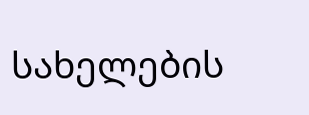სახელების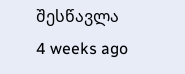შესწავლა
4 weeks ago